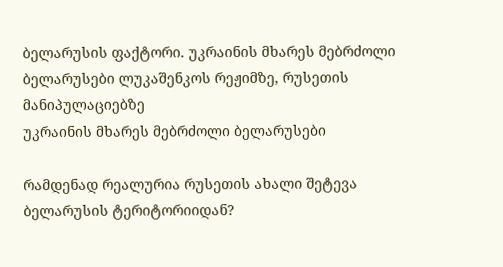ბელარუსის ფაქტორი. უკრაინის მხარეს მებრძოლი ბელარუსები ლუკაშენკოს რეჟიმზე, რუსეთის მანიპულაციებზე
უკრაინის მხარეს მებრძოლი ბელარუსები

რამდენად რეალურია რუსეთის ახალი შეტევა ბელარუსის ტერიტორიიდან?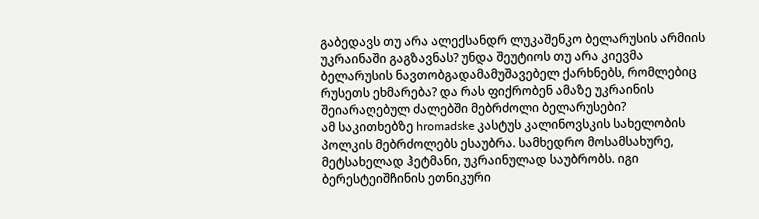გაბედავს თუ არა ალექსანდრ ლუკაშენკო ბელარუსის არმიის უკრაინაში გაგზავნას? უნდა შეუტიოს თუ არა კიევმა ბელარუსის ნავთობგადამამუშავებელ ქარხნებს, რომლებიც რუსეთს ეხმარება? და რას ფიქრობენ ამაზე უკრაინის შეიარაღებულ ძალებში მებრძოლი ბელარუსები?
ამ საკითხებზე hromadske კასტუს კალინოვსკის სახელობის პოლკის მებრძოლებს ესაუბრა. სამხედრო მოსამსახურე, მეტსახელად ჰეტმანი, უკრაინულად საუბრობს. იგი ბერესტეიშჩინის ეთნიკური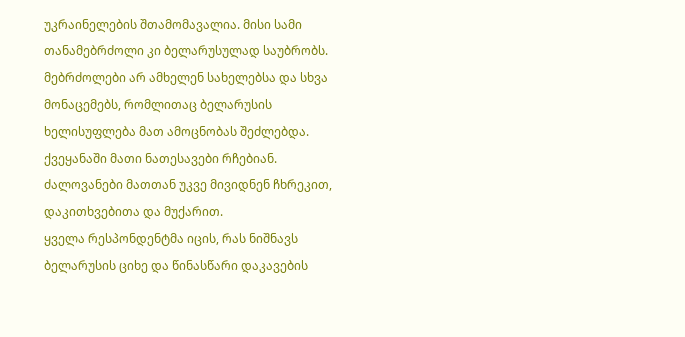უკრაინელების შთამომავალია. მისი სამი თანამებრძოლი კი ბელარუსულად საუბრობს.
მებრძოლები არ ამხელენ სახელებსა და სხვა მონაცემებს, რომლითაც ბელარუსის ხელისუფლება მათ ამოცნობას შეძლებდა. ქვეყანაში მათი ნათესავები რჩებიან. ძალოვანები მათთან უკვე მივიდნენ ჩხრეკით, დაკითხვებითა და მუქარით.
ყველა რესპონდენტმა იცის, რას ნიშნავს ბელარუსის ციხე და წინასწარი დაკავების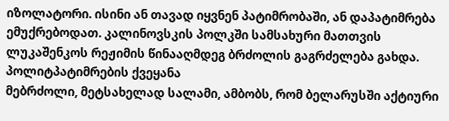იზოლატორი. ისინი ან თავად იყვნენ პატიმრობაში, ან დაპატიმრება ემუქრებოდათ. კალინოვსკის პოლკში სამსახური მათთვის ლუკაშენკოს რეჟიმის წინააღმდეგ ბრძოლის გაგრძელება გახდა.
პოლიტპატიმრების ქვეყანა
მებრძოლი, მეტსახელად სალამი, ამბობს, რომ ბელარუსში აქტიური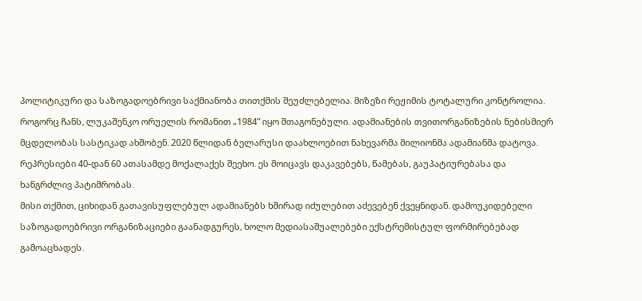პოლიტიკური და საზოგადოებრივი საქმიანობა თითქმის შეუძლებელია. მიზეზი რეჟიმის ტოტალური კონტროლია.
როგორც ჩანს, ლუკაშენკო ორუელის რომანით „1984“ იყო შთაგონებული. ადამიანების თვითორგანიზების ნებისმიერ მცდელობას სასტიკად ახშობენ. 2020 წლიდან ბელარუსი დაახლოებით ნახევარმა მილიონმა ადამიანმა დატოვა. რეპრესიები 40-დან 60 ათასამდე მოქალაქეს შეეხო. ეს მოიცავს დაკავებებს, წამებას, გაუპატიურებასა და ხანგრძლივ პატიმრობას.
მისი თქმით, ციხიდან გათავისუფლებულ ადამიანებს ხშირად იძულებით აძევებენ ქვეყნიდან. დამოუკიდებელი საზოგადოებრივი ორგანიზაციები გაანადგურეს, ხოლო მედიასაშუალებები ექსტრემისტულ ფორმირებებად გამოაცხადეს.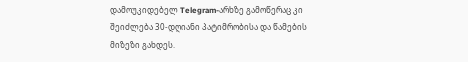დამოუკიდებელ Telegram-არხზე გამოწერაც კი შეიძლება 30-დღიანი პატიმრობისა და წამების მიზეზი გახდეს.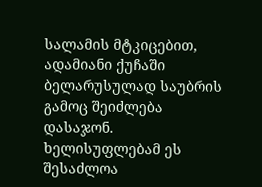სალამის მტკიცებით, ადამიანი ქუჩაში ბელარუსულად საუბრის გამოც შეიძლება დასაჯონ. ხელისუფლებამ ეს შესაძლოა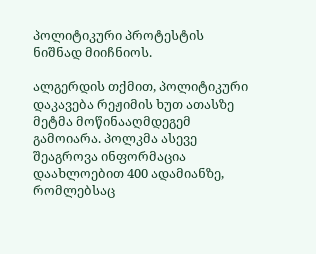პოლიტიკური პროტესტის ნიშნად მიიჩნიოს.

ალგერდის თქმით, პოლიტიკური დაკავება რეჟიმის ხუთ ათასზე მეტმა მოწინააღმდეგემ გამოიარა. პოლკმა ასევე შეაგროვა ინფორმაცია დაახლოებით 400 ადამიანზე, რომლებსაც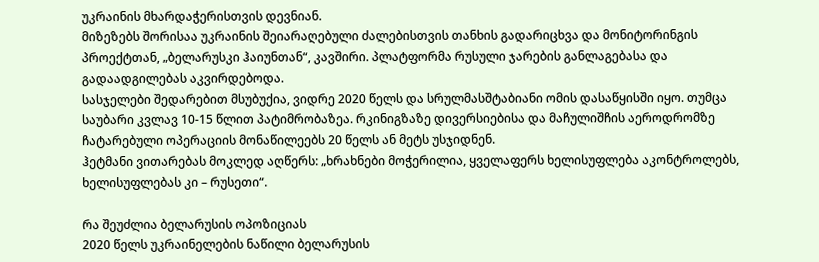უკრაინის მხარდაჭერისთვის დევნიან.
მიზეზებს შორისაა უკრაინის შეიარაღებული ძალებისთვის თანხის გადარიცხვა და მონიტორინგის პროექტთან, „ბელარუსკი ჰაიუნთან“, კავშირი. პლატფორმა რუსული ჯარების განლაგებასა და გადაადგილებას აკვირდებოდა.
სასჯელები შედარებით მსუბუქია, ვიდრე 2020 წელს და სრულმასშტაბიანი ომის დასაწყისში იყო. თუმცა საუბარი კვლავ 10-15 წლით პატიმრობაზეა. რკინიგზაზე დივერსიებისა და მაჩულიშჩის აეროდრომზე ჩატარებული ოპერაციის მონაწილეებს 20 წელს ან მეტს უსჯიდნენ.
ჰეტმანი ვითარებას მოკლედ აღწერს: „ხრახნები მოჭერილია, ყველაფერს ხელისუფლება აკონტროლებს, ხელისუფლებას კი – რუსეთი“.

რა შეუძლია ბელარუსის ოპოზიციას
2020 წელს უკრაინელების ნაწილი ბელარუსის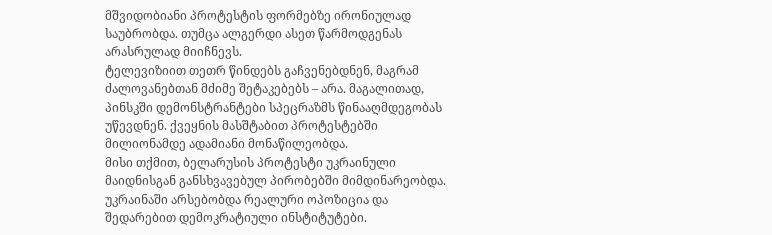მშვიდობიანი პროტესტის ფორმებზე ირონიულად საუბრობდა. თუმცა ალგერდი ასეთ წარმოდგენას არასრულად მიიჩნევს.
ტელევიზიით თეთრ წინდებს გაჩვენებდნენ, მაგრამ ძალოვანებთან მძიმე შეტაკებებს – არა. მაგალითად, პინსკში დემონსტრანტები სპეცრაზმს წინააღმდეგობას უწევდნენ. ქვეყნის მასშტაბით პროტესტებში მილიონამდე ადამიანი მონაწილეობდა.
მისი თქმით, ბელარუსის პროტესტი უკრაინული მაიდნისგან განსხვავებულ პირობებში მიმდინარეობდა. უკრაინაში არსებობდა რეალური ოპოზიცია და შედარებით დემოკრატიული ინსტიტუტები.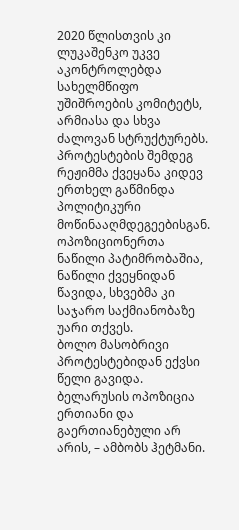2020 წლისთვის კი ლუკაშენკო უკვე აკონტროლებდა სახელმწიფო უშიშროების კომიტეტს, არმიასა და სხვა ძალოვან სტრუქტურებს.
პროტესტების შემდეგ რეჟიმმა ქვეყანა კიდევ ერთხელ გაწმინდა პოლიტიკური მოწინააღმდეგეებისგან. ოპოზიციონერთა ნაწილი პატიმრობაშია, ნაწილი ქვეყნიდან წავიდა, სხვებმა კი საჯარო საქმიანობაზე უარი თქვეს.
ბოლო მასობრივი პროტესტებიდან ექვსი წელი გავიდა. ბელარუსის ოპოზიცია ერთიანი და გაერთიანებული არ არის, – ამბობს ჰეტმანი.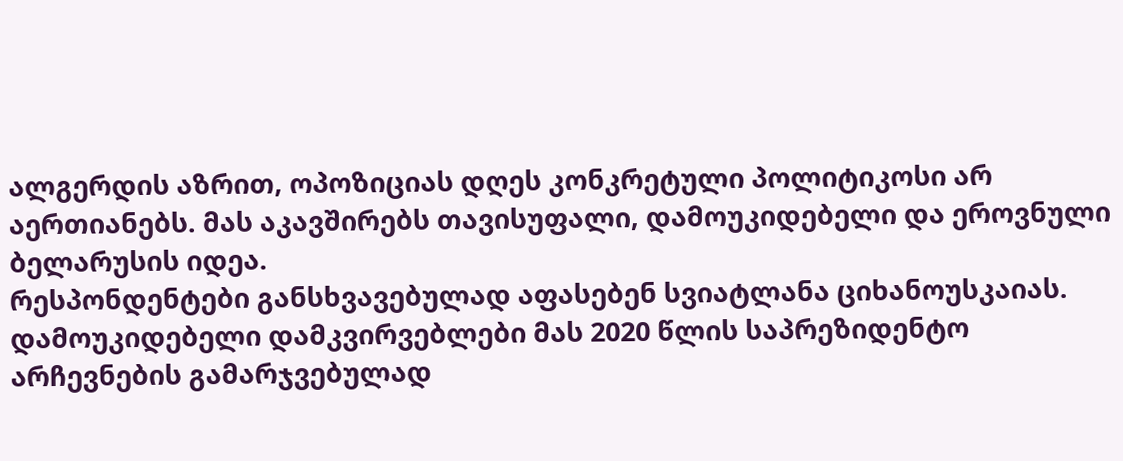ალგერდის აზრით, ოპოზიციას დღეს კონკრეტული პოლიტიკოსი არ აერთიანებს. მას აკავშირებს თავისუფალი, დამოუკიდებელი და ეროვნული ბელარუსის იდეა.
რესპონდენტები განსხვავებულად აფასებენ სვიატლანა ციხანოუსკაიას. დამოუკიდებელი დამკვირვებლები მას 2020 წლის საპრეზიდენტო არჩევნების გამარჯვებულად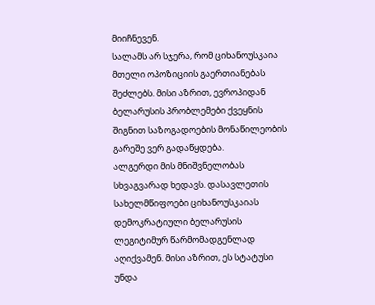მიიჩნევენ.
სალამს არ სჯერა, რომ ციხანოუსკაია მთელი ოპოზიციის გაერთიანებას შეძლებს. მისი აზრით, ევროპიდან ბელარუსის პრობლემები ქვეყნის შიგნით საზოგადოების მონაწილეობის გარეშე ვერ გადაწყდება.
ალგერდი მის მნიშვნელობას სხვაგვარად ხედავს. დასავლეთის სახელმწიფოები ციხანოუსკაიას დემოკრატიული ბელარუსის ლეგიტიმურ წარმომადგენლად აღიქვამენ. მისი აზრით, ეს სტატუსი უნდა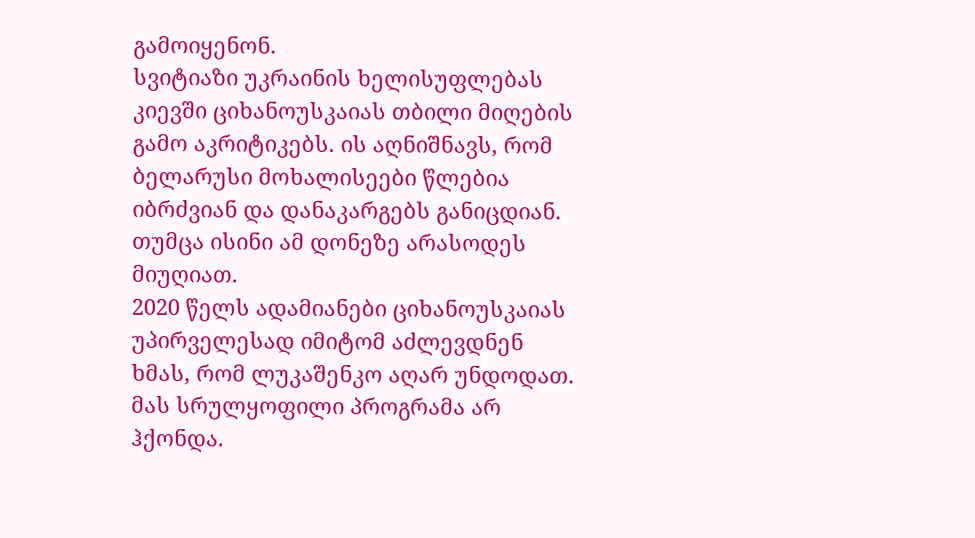გამოიყენონ.
სვიტიაზი უკრაინის ხელისუფლებას კიევში ციხანოუსკაიას თბილი მიღების გამო აკრიტიკებს. ის აღნიშნავს, რომ ბელარუსი მოხალისეები წლებია იბრძვიან და დანაკარგებს განიცდიან. თუმცა ისინი ამ დონეზე არასოდეს მიუღიათ.
2020 წელს ადამიანები ციხანოუსკაიას უპირველესად იმიტომ აძლევდნენ ხმას, რომ ლუკაშენკო აღარ უნდოდათ. მას სრულყოფილი პროგრამა არ ჰქონდა.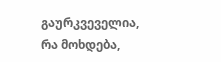გაურკვეველია, რა მოხდება,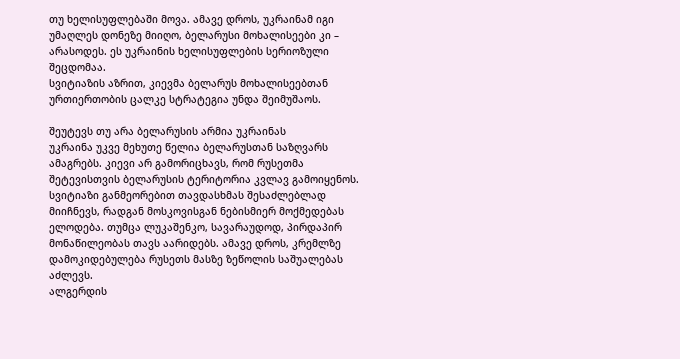თუ ხელისუფლებაში მოვა. ამავე დროს, უკრაინამ იგი უმაღლეს დონეზე მიიღო, ბელარუსი მოხალისეები კი – არასოდეს. ეს უკრაინის ხელისუფლების სერიოზული შეცდომაა.
სვიტიაზის აზრით, კიევმა ბელარუს მოხალისეებთან ურთიერთობის ცალკე სტრატეგია უნდა შეიმუშაოს.

შეუტევს თუ არა ბელარუსის არმია უკრაინას
უკრაინა უკვე მეხუთე წელია ბელარუსთან საზღვარს ამაგრებს. კიევი არ გამორიცხავს, რომ რუსეთმა შეტევისთვის ბელარუსის ტერიტორია კვლავ გამოიყენოს.
სვიტიაზი განმეორებით თავდასხმას შესაძლებლად მიიჩნევს, რადგან მოსკოვისგან ნებისმიერ მოქმედებას ელოდება. თუმცა ლუკაშენკო, სავარაუდოდ, პირდაპირ მონაწილეობას თავს აარიდებს. ამავე დროს, კრემლზე დამოკიდებულება რუსეთს მასზე ზეწოლის საშუალებას აძლევს.
ალგერდის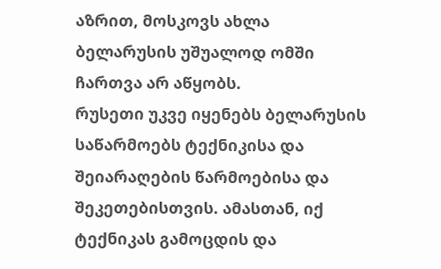აზრით, მოსკოვს ახლა ბელარუსის უშუალოდ ომში ჩართვა არ აწყობს.
რუსეთი უკვე იყენებს ბელარუსის საწარმოებს ტექნიკისა და შეიარაღების წარმოებისა და შეკეთებისთვის. ამასთან, იქ ტექნიკას გამოცდის და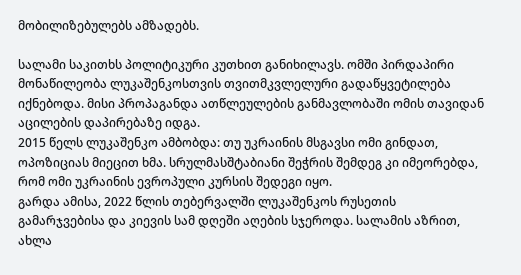მობილიზებულებს ამზადებს.

სალამი საკითხს პოლიტიკური კუთხით განიხილავს. ომში პირდაპირი მონაწილეობა ლუკაშენკოსთვის თვითმკვლელური გადაწყვეტილება იქნებოდა. მისი პროპაგანდა ათწლეულების განმავლობაში ომის თავიდან აცილების დაპირებაზე იდგა.
2015 წელს ლუკაშენკო ამბობდა: თუ უკრაინის მსგავსი ომი გინდათ, ოპოზიციას მიეცით ხმა. სრულმასშტაბიანი შეჭრის შემდეგ კი იმეორებდა, რომ ომი უკრაინის ევროპული კურსის შედეგი იყო.
გარდა ამისა, 2022 წლის თებერვალში ლუკაშენკოს რუსეთის გამარჯვებისა და კიევის სამ დღეში აღების სჯეროდა. სალამის აზრით, ახლა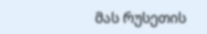მას რუსეთის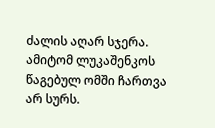ძალის აღარ სჯერა. ამიტომ ლუკაშენკოს წაგებულ ომში ჩართვა არ სურს.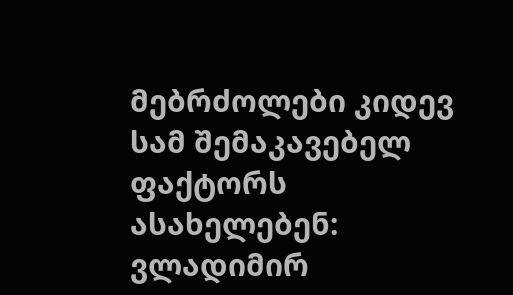მებრძოლები კიდევ სამ შემაკავებელ ფაქტორს ასახელებენ: ვლადიმირ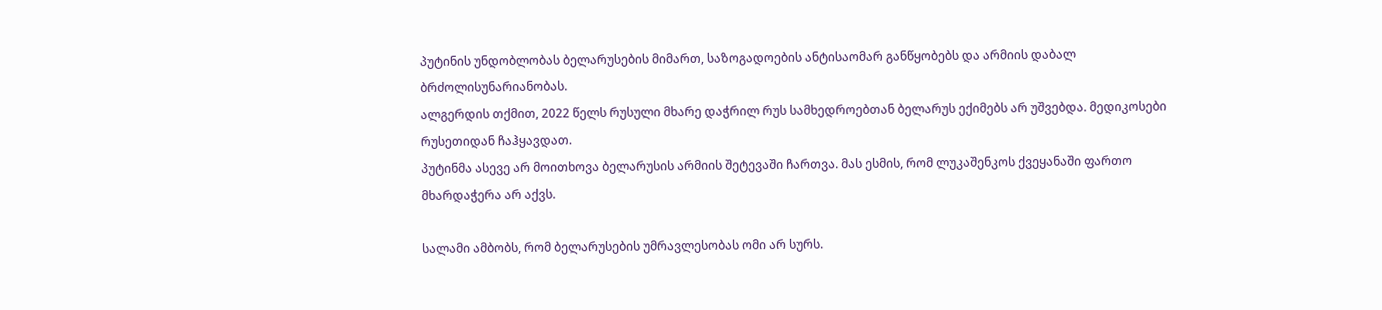პუტინის უნდობლობას ბელარუსების მიმართ, საზოგადოების ანტისაომარ განწყობებს და არმიის დაბალ ბრძოლისუნარიანობას.
ალგერდის თქმით, 2022 წელს რუსული მხარე დაჭრილ რუს სამხედროებთან ბელარუს ექიმებს არ უშვებდა. მედიკოსები რუსეთიდან ჩაჰყავდათ.
პუტინმა ასევე არ მოითხოვა ბელარუსის არმიის შეტევაში ჩართვა. მას ესმის, რომ ლუკაშენკოს ქვეყანაში ფართო მხარდაჭერა არ აქვს.

სალამი ამბობს, რომ ბელარუსების უმრავლესობას ომი არ სურს.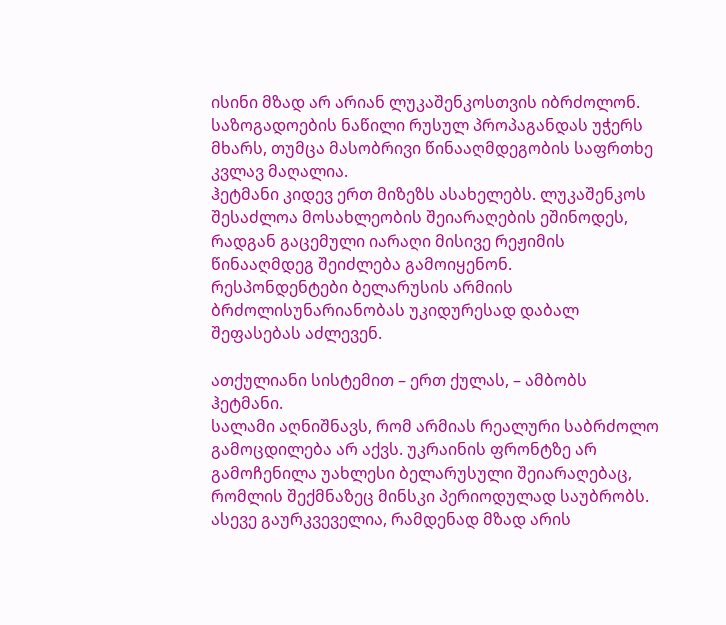ისინი მზად არ არიან ლუკაშენკოსთვის იბრძოლონ. საზოგადოების ნაწილი რუსულ პროპაგანდას უჭერს მხარს, თუმცა მასობრივი წინააღმდეგობის საფრთხე კვლავ მაღალია.
ჰეტმანი კიდევ ერთ მიზეზს ასახელებს. ლუკაშენკოს შესაძლოა მოსახლეობის შეიარაღების ეშინოდეს, რადგან გაცემული იარაღი მისივე რეჟიმის წინააღმდეგ შეიძლება გამოიყენონ.
რესპონდენტები ბელარუსის არმიის ბრძოლისუნარიანობას უკიდურესად დაბალ შეფასებას აძლევენ.

ათქულიანი სისტემით – ერთ ქულას, – ამბობს ჰეტმანი.
სალამი აღნიშნავს, რომ არმიას რეალური საბრძოლო გამოცდილება არ აქვს. უკრაინის ფრონტზე არ გამოჩენილა უახლესი ბელარუსული შეიარაღებაც, რომლის შექმნაზეც მინსკი პერიოდულად საუბრობს.
ასევე გაურკვეველია, რამდენად მზად არის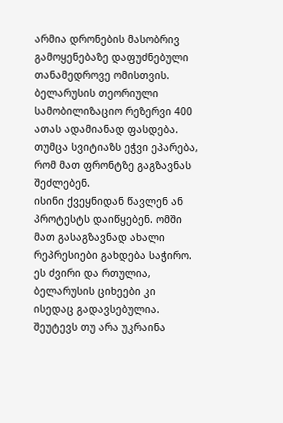არმია დრონების მასობრივ გამოყენებაზე დაფუძნებული თანამედროვე ომისთვის.
ბელარუსის თეორიული სამობილიზაციო რეზერვი 400 ათას ადამიანად ფასდება. თუმცა სვიტიაზს ეჭვი ეპარება, რომ მათ ფრონტზე გაგზავნას შეძლებენ.
ისინი ქვეყნიდან წავლენ ან პროტესტს დაიწყებენ. ომში მათ გასაგზავნად ახალი რეპრესიები გახდება საჭირო. ეს ძვირი და რთულია, ბელარუსის ციხეები კი ისედაც გადავსებულია.
შეუტევს თუ არა უკრაინა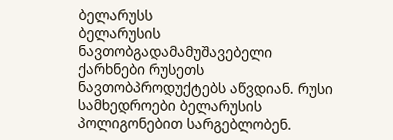ბელარუსს
ბელარუსის ნავთობგადამამუშავებელი ქარხნები რუსეთს ნავთობპროდუქტებს აწვდიან. რუსი სამხედროები ბელარუსის პოლიგონებით სარგებლობენ.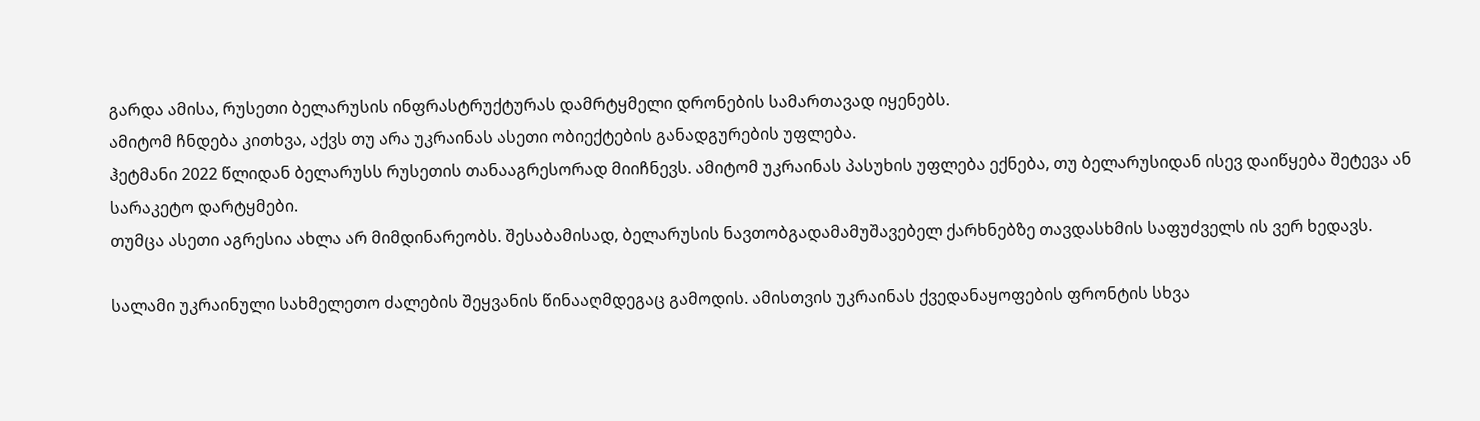გარდა ამისა, რუსეთი ბელარუსის ინფრასტრუქტურას დამრტყმელი დრონების სამართავად იყენებს.
ამიტომ ჩნდება კითხვა, აქვს თუ არა უკრაინას ასეთი ობიექტების განადგურების უფლება.
ჰეტმანი 2022 წლიდან ბელარუსს რუსეთის თანააგრესორად მიიჩნევს. ამიტომ უკრაინას პასუხის უფლება ექნება, თუ ბელარუსიდან ისევ დაიწყება შეტევა ან სარაკეტო დარტყმები.
თუმცა ასეთი აგრესია ახლა არ მიმდინარეობს. შესაბამისად, ბელარუსის ნავთობგადამამუშავებელ ქარხნებზე თავდასხმის საფუძველს ის ვერ ხედავს.

სალამი უკრაინული სახმელეთო ძალების შეყვანის წინააღმდეგაც გამოდის. ამისთვის უკრაინას ქვედანაყოფების ფრონტის სხვა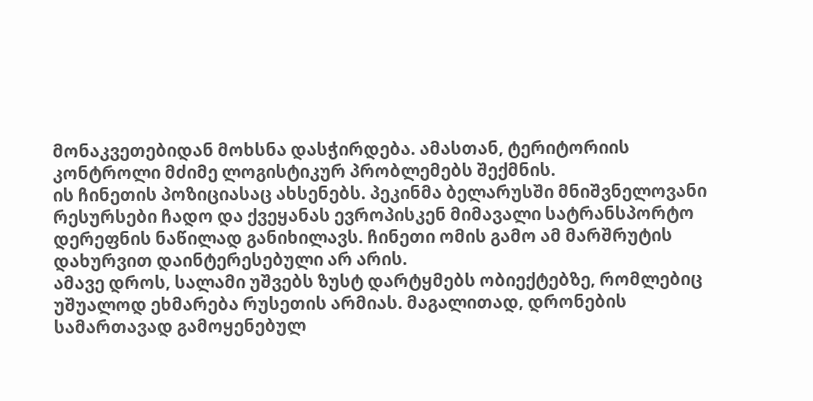მონაკვეთებიდან მოხსნა დასჭირდება. ამასთან, ტერიტორიის კონტროლი მძიმე ლოგისტიკურ პრობლემებს შექმნის.
ის ჩინეთის პოზიციასაც ახსენებს. პეკინმა ბელარუსში მნიშვნელოვანი რესურსები ჩადო და ქვეყანას ევროპისკენ მიმავალი სატრანსპორტო დერეფნის ნაწილად განიხილავს. ჩინეთი ომის გამო ამ მარშრუტის დახურვით დაინტერესებული არ არის.
ამავე დროს, სალამი უშვებს ზუსტ დარტყმებს ობიექტებზე, რომლებიც უშუალოდ ეხმარება რუსეთის არმიას. მაგალითად, დრონების სამართავად გამოყენებულ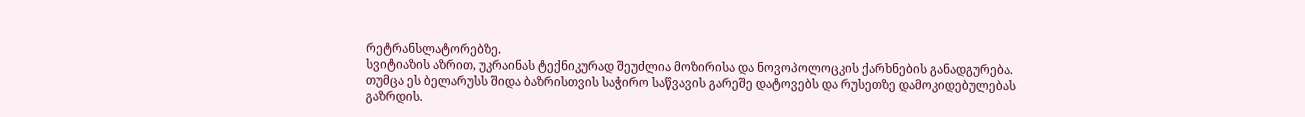რეტრანსლატორებზე.
სვიტიაზის აზრით, უკრაინას ტექნიკურად შეუძლია მოზირისა და ნოვოპოლოცკის ქარხნების განადგურება.
თუმცა ეს ბელარუსს შიდა ბაზრისთვის საჭირო საწვავის გარეშე დატოვებს და რუსეთზე დამოკიდებულებას გაზრდის.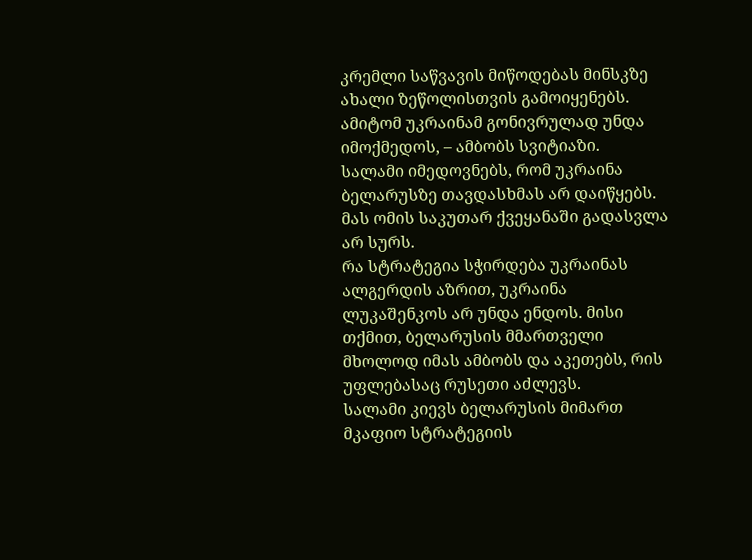კრემლი საწვავის მიწოდებას მინსკზე ახალი ზეწოლისთვის გამოიყენებს.
ამიტომ უკრაინამ გონივრულად უნდა იმოქმედოს, – ამბობს სვიტიაზი.
სალამი იმედოვნებს, რომ უკრაინა ბელარუსზე თავდასხმას არ დაიწყებს. მას ომის საკუთარ ქვეყანაში გადასვლა არ სურს.
რა სტრატეგია სჭირდება უკრაინას
ალგერდის აზრით, უკრაინა ლუკაშენკოს არ უნდა ენდოს. მისი თქმით, ბელარუსის მმართველი მხოლოდ იმას ამბობს და აკეთებს, რის უფლებასაც რუსეთი აძლევს.
სალამი კიევს ბელარუსის მიმართ მკაფიო სტრატეგიის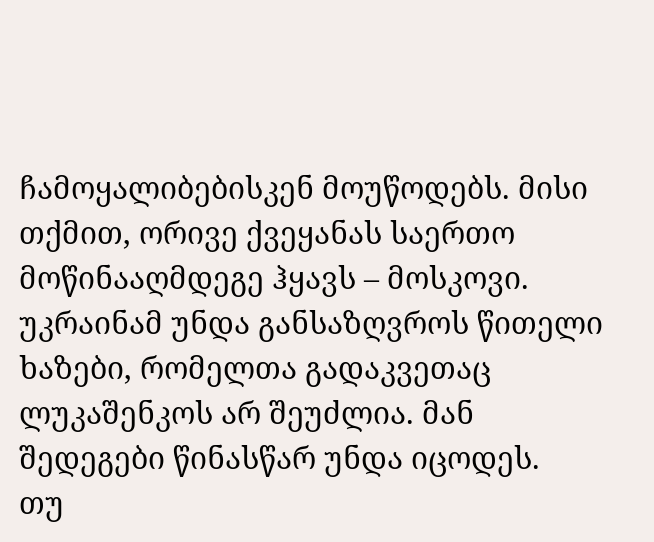ჩამოყალიბებისკენ მოუწოდებს. მისი თქმით, ორივე ქვეყანას საერთო მოწინააღმდეგე ჰყავს – მოსკოვი.
უკრაინამ უნდა განსაზღვროს წითელი ხაზები, რომელთა გადაკვეთაც ლუკაშენკოს არ შეუძლია. მან შედეგები წინასწარ უნდა იცოდეს.
თუ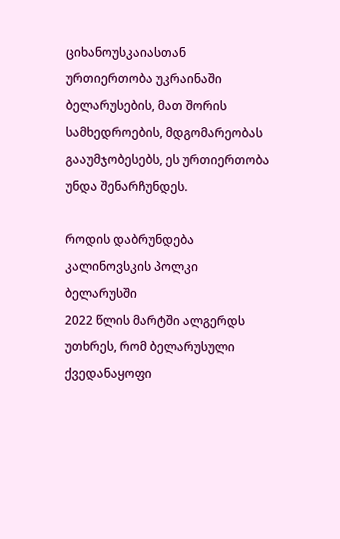ციხანოუსკაიასთან ურთიერთობა უკრაინაში ბელარუსების, მათ შორის სამხედროების, მდგომარეობას გააუმჯობესებს, ეს ურთიერთობა უნდა შენარჩუნდეს.

როდის დაბრუნდება კალინოვსკის პოლკი ბელარუსში
2022 წლის მარტში ალგერდს უთხრეს, რომ ბელარუსული ქვედანაყოფი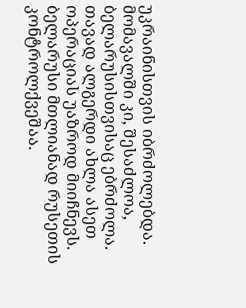უკრაინისთვის იბრძოლებდა. მომავალში კი, შესაძლოა, ბელარუსისთვისაც ებრძოლა.
თავად ალგერდი ახლა ასეთ ოპერაციას უაზროდ მიიჩნევს. ბელარუსი მთლიანად რუსეთის კონტროლქვეშაა.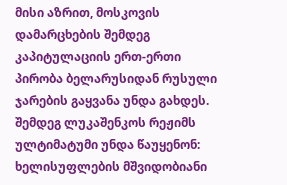მისი აზრით, მოსკოვის დამარცხების შემდეგ კაპიტულაციის ერთ-ერთი პირობა ბელარუსიდან რუსული ჯარების გაყვანა უნდა გახდეს.
შემდეგ ლუკაშენკოს რეჟიმს ულტიმატუმი უნდა წაუყენონ: ხელისუფლების მშვიდობიანი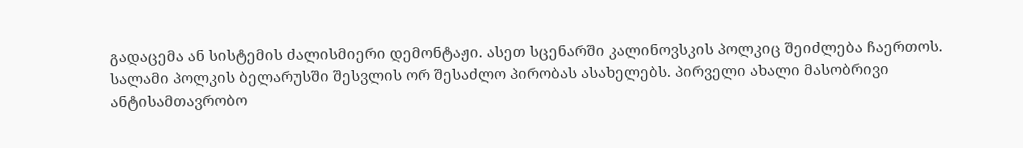გადაცემა ან სისტემის ძალისმიერი დემონტაჟი. ასეთ სცენარში კალინოვსკის პოლკიც შეიძლება ჩაერთოს.
სალამი პოლკის ბელარუსში შესვლის ორ შესაძლო პირობას ასახელებს. პირველი ახალი მასობრივი ანტისამთავრობო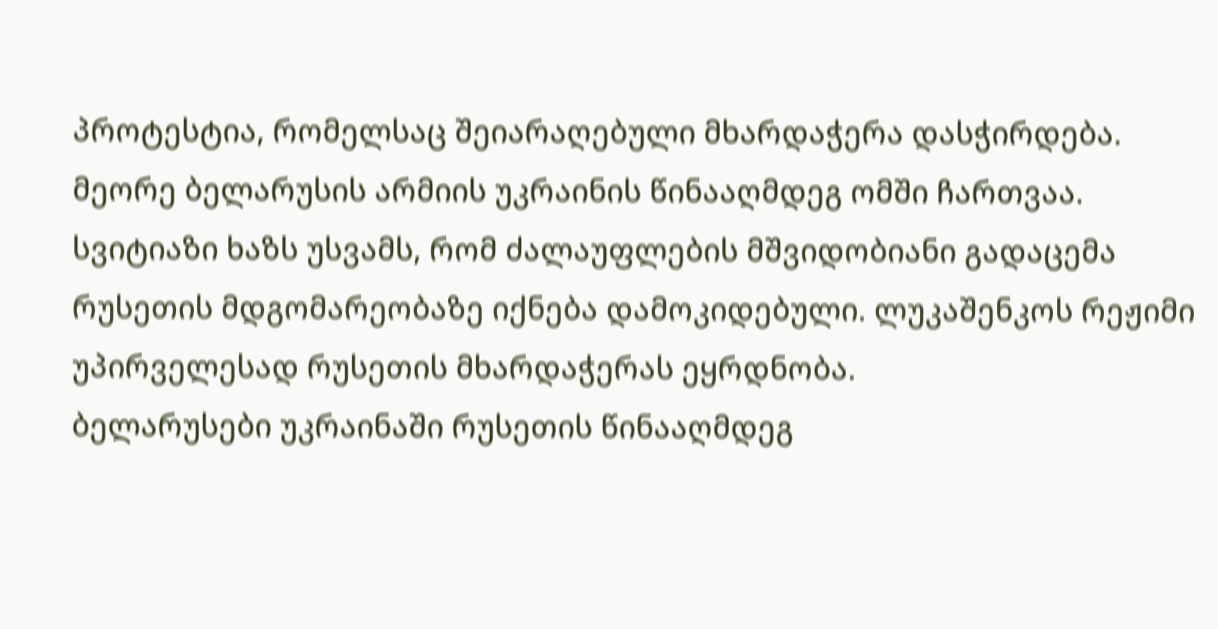პროტესტია, რომელსაც შეიარაღებული მხარდაჭერა დასჭირდება. მეორე ბელარუსის არმიის უკრაინის წინააღმდეგ ომში ჩართვაა.
სვიტიაზი ხაზს უსვამს, რომ ძალაუფლების მშვიდობიანი გადაცემა რუსეთის მდგომარეობაზე იქნება დამოკიდებული. ლუკაშენკოს რეჟიმი უპირველესად რუსეთის მხარდაჭერას ეყრდნობა.
ბელარუსები უკრაინაში რუსეთის წინააღმდეგ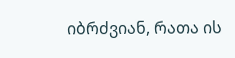იბრძვიან, რათა ის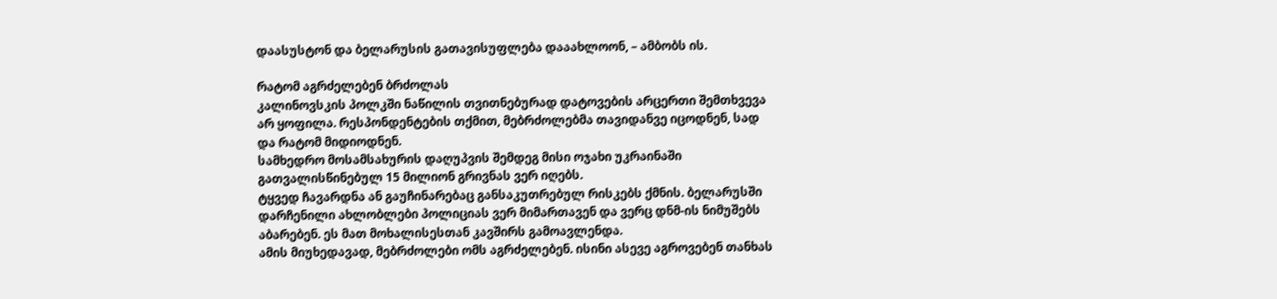დაასუსტონ და ბელარუსის გათავისუფლება დააახლოონ, – ამბობს ის.

რატომ აგრძელებენ ბრძოლას
კალინოვსკის პოლკში ნაწილის თვითნებურად დატოვების არცერთი შემთხვევა არ ყოფილა. რესპონდენტების თქმით, მებრძოლებმა თავიდანვე იცოდნენ, სად და რატომ მიდიოდნენ.
სამხედრო მოსამსახურის დაღუპვის შემდეგ მისი ოჯახი უკრაინაში გათვალისწინებულ 15 მილიონ გრივნას ვერ იღებს.
ტყვედ ჩავარდნა ან გაუჩინარებაც განსაკუთრებულ რისკებს ქმნის. ბელარუსში დარჩენილი ახლობლები პოლიციას ვერ მიმართავენ და ვერც დნმ-ის ნიმუშებს აბარებენ. ეს მათ მოხალისესთან კავშირს გამოავლენდა.
ამის მიუხედავად, მებრძოლები ომს აგრძელებენ. ისინი ასევე აგროვებენ თანხას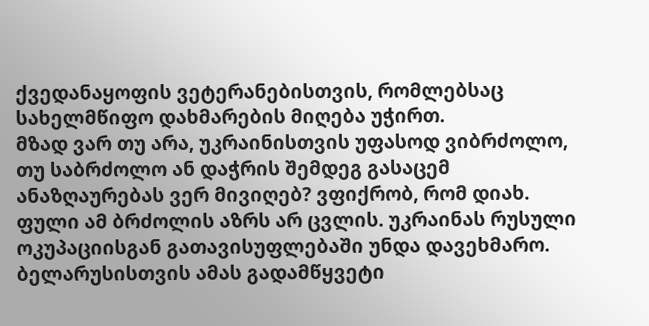ქვედანაყოფის ვეტერანებისთვის, რომლებსაც სახელმწიფო დახმარების მიღება უჭირთ.
მზად ვარ თუ არა, უკრაინისთვის უფასოდ ვიბრძოლო, თუ საბრძოლო ან დაჭრის შემდეგ გასაცემ ანაზღაურებას ვერ მივიღებ? ვფიქრობ, რომ დიახ.
ფული ამ ბრძოლის აზრს არ ცვლის. უკრაინას რუსული ოკუპაციისგან გათავისუფლებაში უნდა დავეხმარო. ბელარუსისთვის ამას გადამწყვეტი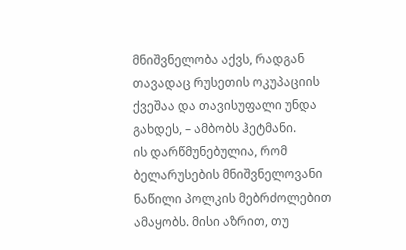მნიშვნელობა აქვს, რადგან თავადაც რუსეთის ოკუპაციის ქვეშაა და თავისუფალი უნდა გახდეს, – ამბობს ჰეტმანი.
ის დარწმუნებულია, რომ ბელარუსების მნიშვნელოვანი ნაწილი პოლკის მებრძოლებით ამაყობს. მისი აზრით, თუ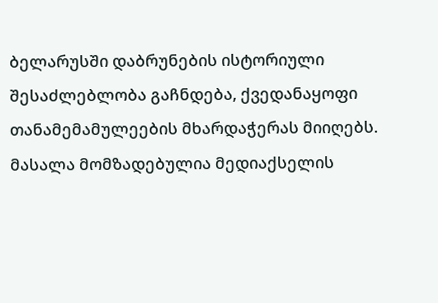ბელარუსში დაბრუნების ისტორიული შესაძლებლობა გაჩნდება, ქვედანაყოფი თანამემამულეების მხარდაჭერას მიიღებს.
მასალა მომზადებულია მედიაქსელის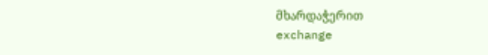მხარდაჭერით
exchange